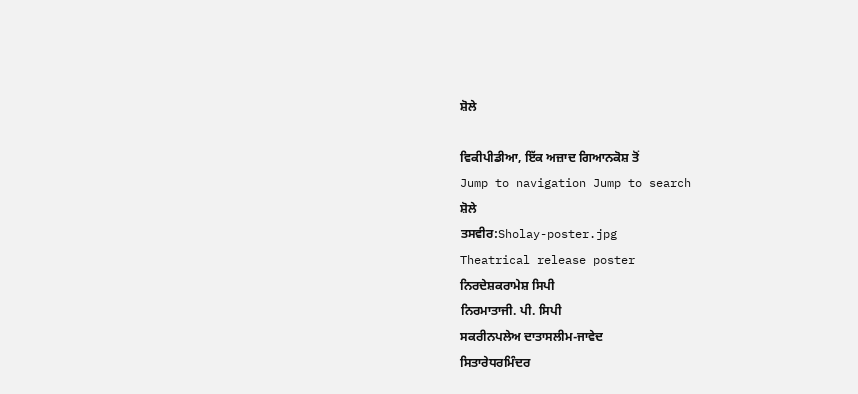ਸ਼ੋਲੇ

ਵਿਕੀਪੀਡੀਆ, ਇੱਕ ਅਜ਼ਾਦ ਗਿਆਨਕੋਸ਼ ਤੋਂ
Jump to navigation Jump to search
ਸ਼ੋਲੇ
ਤਸਵੀਰ:Sholay-poster.jpg
Theatrical release poster
ਨਿਰਦੇਸ਼ਕਰਾਮੇਸ਼ ਸਿਪੀ
ਨਿਰਮਾਤਾਜੀ. ਪੀ. ਸਿਪੀ
ਸਕਰੀਨਪਲੇਅ ਦਾਤਾਸਲੀਮ-ਜਾਵੇਦ
ਸਿਤਾਰੇਧਰਮਿੰਦਰ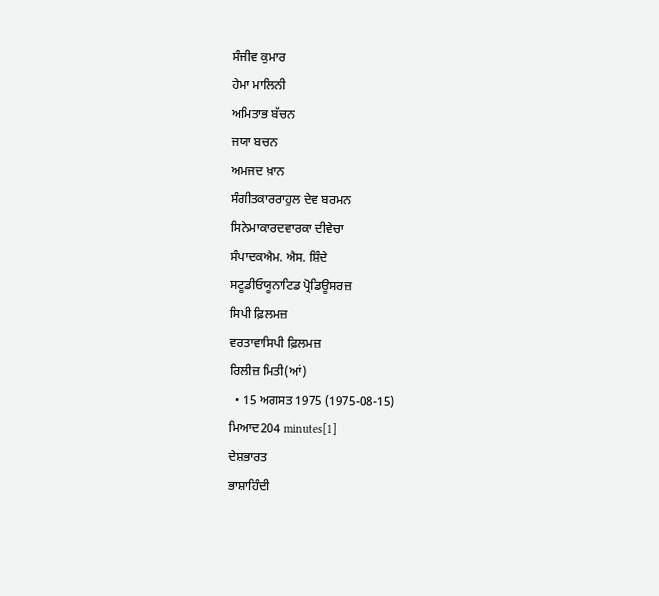ਸੰਜੀਵ ਕੁਮਾਰ
ਹੇਮਾ ਮਾਲਿਨੀ
ਅਮਿਤਾਭ ਬੱਚਨ
ਜਯਾ ਬਚਨ
ਅਮਜਦ ਖ਼ਾਨ
ਸੰਗੀਤਕਾਰਰਾਹੁਲ ਦੇਵ ਬਰਮਨ
ਸਿਨੇਮਾਕਾਰਦਵਾਰਕਾ ਦੀਵੇਚਾ
ਸੰਪਾਦਕਐਮ. ਐਸ. ਸ਼ਿੰਦੇ
ਸਟੂਡੀਓਯੂਨਾਟਿਡ ਪ੍ਰੋਡਿਊਸਰਜ਼
ਸਿਪੀ ਫ਼ਿਲਮਜ਼
ਵਰਤਾਵਾਸਿਪੀ ਫ਼ਿਲਮਜ਼
ਰਿਲੀਜ਼ ਮਿਤੀ(ਆਂ)
  • 15 ਅਗਸਤ 1975 (1975-08-15)
ਮਿਆਦ204 minutes[1]
ਦੇਸ਼ਭਾਰਤ
ਭਾਸ਼ਾਹਿੰਦੀ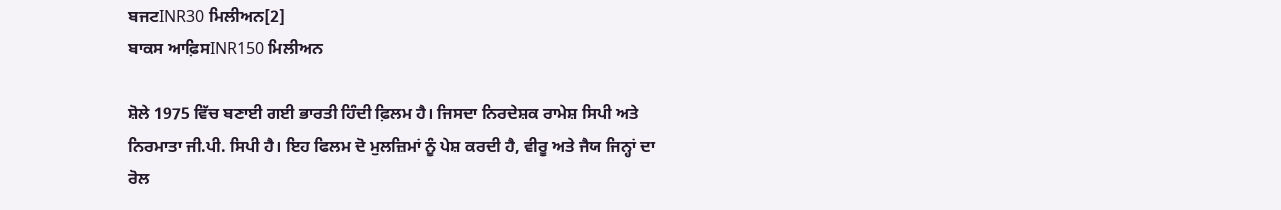ਬਜਟINR30 ਮਿਲੀਅਨ[2]
ਬਾਕਸ ਆਫ਼ਿਸINR150 ਮਿਲੀਅਨ

ਸ਼ੋਲੇ 1975 ਵਿੱਚ ਬਣਾਈ ਗਈ ਭਾਰਤੀ ਹਿੰਦੀ ਫ਼ਿਲਮ ਹੈ। ਜਿਸਦਾ ਨਿਰਦੇਸ਼ਕ ਰਾਮੇਸ਼ ਸਿਪੀ ਅਤੇ ਨਿਰਮਾਤਾ ਜੀ.ਪੀ. ਸਿਪੀ ਹੈ। ਇਹ ਫਿਲਮ ਦੋ ਮੁਲਜ਼ਿਮਾਂ ਨੂੰ ਪੇਸ਼ ਕਰਦੀ ਹੈ, ਵੀਰੂ ਅਤੇ ਜੈਯ ਜਿਨ੍ਹਾਂ ਦਾ ਰੋਲ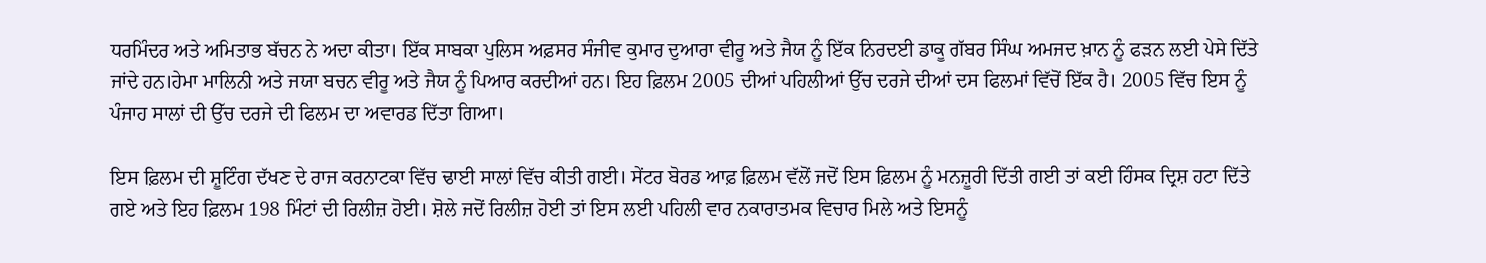ਧਰਮਿੰਦਰ ਅਤੇ ਅਮਿਤਾਭ ਬੱਚਨ ਨੇ ਅਦਾ ਕੀਤਾ। ਇੱਕ ਸਾਬਕਾ ਪੁਲਿਸ ਅਫ਼ਸਰ ਸੰਜੀਵ ਕੁਮਾਰ ਦੁਆਰਾ ਵੀਰੂ ਅਤੇ ਜੈਯ ਨੂੰ ਇੱਕ ਨਿਰਦਈ ਡਾਕੂ ਗੱਬਰ ਸਿੰਘ ਅਮਜਦ ਖ਼ਾਨ ਨੂੰ ਫੜਨ ਲਈ ਪੇਸੇ ਦਿੱਤੇ ਜਾਂਦੇ ਹਨ।ਹੇਮਾ ਮਾਲਿਨੀ ਅਤੇ ਜਯਾ ਬਚਨ ਵੀਰੂ ਅਤੇ ਜੈਯ ਨੂੰ ਪਿਆਰ ਕਰਦੀਆਂ ਹਨ। ਇਹ ਫ਼ਿਲਮ 2005 ਦੀਆਂ ਪਹਿਲੀਆਂ ਉੱਚ ਦਰਜੇ ਦੀਆਂ ਦਸ ਫਿਲਮਾਂ ਵਿੱਚੋਂ ਇੱਕ ਹੈ। 2005 ਵਿੱਚ ਇਸ ਨੂੰ ਪੰਜਾਹ ਸਾਲਾਂ ਦੀ ਉੱਚ ਦਰਜੇ ਦੀ ਫਿਲਮ ਦਾ ਅਵਾਰਡ ਦਿੱਤਾ ਗਿਆ।

ਇਸ ਫ਼ਿਲਮ ਦੀ ਸ਼ੂਟਿੰਗ ਦੱਖਣ ਦੇ ਰਾਜ ਕਰਨਾਟਕਾ ਵਿੱਚ ਢਾਈ ਸਾਲਾਂ ਵਿੱਚ ਕੀਤੀ ਗਈ। ਸੇਂਟਰ ਬੋਰਡ ਆਫ਼ ਫ਼ਿਲਮ ਵੱਲੋਂ ਜਦੋਂ ਇਸ ਫ਼ਿਲਮ ਨੂੰ ਮਨਜ਼ੂਰੀ ਦਿੱਤੀ ਗਈ ਤਾਂ ਕਈ ਹਿੰਸਕ ਦ੍ਰਿਸ਼ ਹਟਾ ਦਿੱਤੇ ਗਏ ਅਤੇ ਇਹ ਫ਼ਿਲਮ 198 ਮਿੰਟਾਂ ਦੀ ਰਿਲੀਜ਼ ਹੋਈ। ਸ਼ੋਲੇ ਜਦੋਂ ਰਿਲੀਜ਼ ਹੋਈ ਤਾਂ ਇਸ ਲਈ ਪਹਿਲੀ ਵਾਰ ਨਕਾਰਾਤਮਕ ਵਿਚਾਰ ਮਿਲੇ ਅਤੇ ਇਸਨੂੰ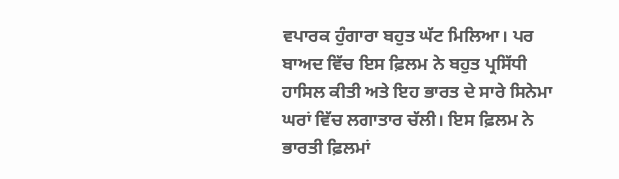ਵਪਾਰਕ ਹੁੰਗਾਰਾ ਬਹੁਤ ਘੱਟ ਮਿਲਿਆ। ਪਰ ਬਾਅਦ ਵਿੱਚ ਇਸ ਫ਼ਿਲਮ ਨੇ ਬਹੁਤ ਪ੍ਰਸਿੱਧੀ ਹਾਸਿਲ ਕੀਤੀ ਅਤੇ ਇਹ ਭਾਰਤ ਦੇ ਸਾਰੇ ਸਿਨੇਮਾ ਘਰਾਂ ਵਿੱਚ ਲਗਾਤਾਰ ਚੱਲੀ। ਇਸ ਫ਼ਿਲਮ ਨੇ ਭਾਰਤੀ ਫ਼ਿਲਮਾਂ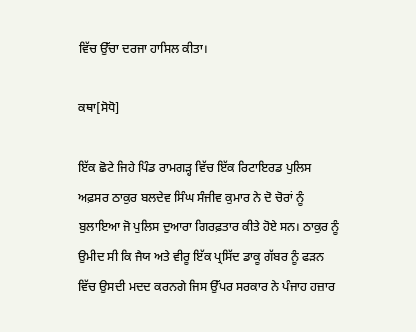ਵਿੱਚ ਉੱਚਾ ਦਰਜਾ ਹਾਸਿਲ ਕੀਤਾ।

ਕਥਾ[ਸੋਧੋ]

ਇੱਕ ਛੋਟੇ ਜਿਹੇ ਪਿੰਡ ਰਾਮਗੜ੍ਹ ਵਿੱਚ ਇੱਕ ਰਿਟਾਇਰਡ ਪੁਲਿਸ ਅਫ਼ਸਰ ਠਾਕੁਰ ਬਲਦੇਵ ਸਿੰਘ ਸੰਜੀਵ ਕੁਮਾਰ ਨੇ ਦੋ ਚੋਰਾਂ ਨੂੰ ਬੁਲਾਇਆ ਜੋ ਪੁਲਿਸ ਦੁਆਰਾ ਗਿਰਫ਼ਤਾਰ ਕੀਤੇ ਹੋਏ ਸਨ। ਠਾਕੁਰ ਨੂੰ ਉਮੀਦ ਸੀ ਕਿ ਜੈਯ ਅਤੇ ਵੀਰੂ ਇੱਕ ਪ੍ਰਸਿੱਦ ਡਾਕੂ ਗੱਬਰ ਨੂੰ ਫੜਨ ਵਿੱਚ ਉਸਦੀ ਮਦਦ ਕਰਨਗੇ ਜਿਸ ਉੱਪਰ ਸਰਕਾਰ ਨੇ ਪੰਜਾਹ ਹਜ਼ਾਰ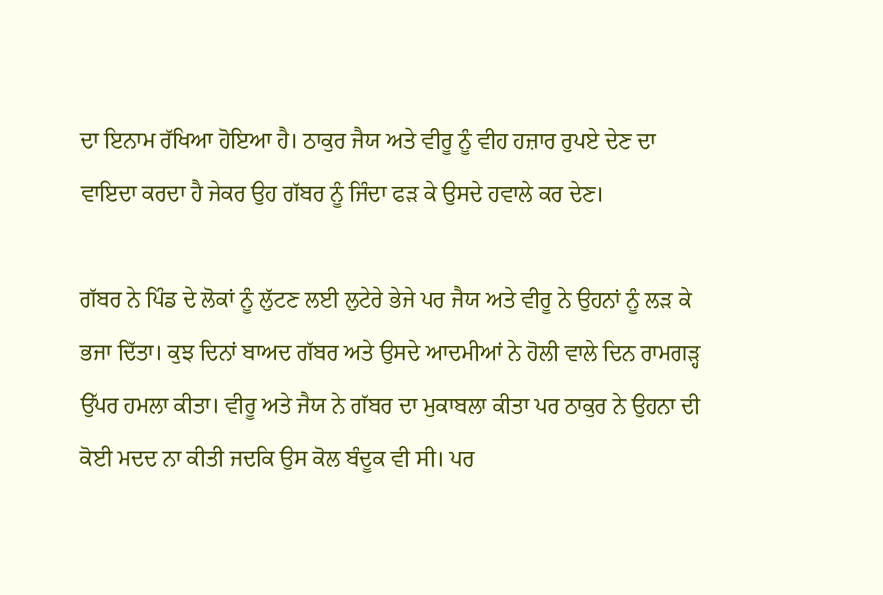ਦਾ ਇਨਾਮ ਰੱਖਿਆ ਹੋਇਆ ਹੈ। ਠਾਕੁਰ ਜੈਯ ਅਤੇ ਵੀਰੂ ਨੂੰ ਵੀਹ ਹਜ਼ਾਰ ਰੁਪਏ ਦੇਣ ਦਾ ਵਾਇਦਾ ਕਰਦਾ ਹੈ ਜੇਕਰ ਉਹ ਗੱਬਰ ਨੂੰ ਜਿੰਦਾ ਫੜ ਕੇ ਉਸਦੇ ਹਵਾਲੇ ਕਰ ਦੇਣ।

ਗੱਬਰ ਨੇ ਪਿੰਡ ਦੇ ਲੋਕਾਂ ਨੂੰ ਲੁੱਟਣ ਲਈ ਲੁਟੇਰੇ ਭੇਜੇ ਪਰ ਜੈਯ ਅਤੇ ਵੀਰੂ ਨੇ ਉਹਨਾਂ ਨੂੰ ਲੜ ਕੇ ਭਜਾ ਦਿੱਤਾ। ਕੁਝ ਦਿਨਾਂ ਬਾਅਦ ਗੱਬਰ ਅਤੇ ਉਸਦੇ ਆਦਮੀਆਂ ਨੇ ਹੋਲੀ ਵਾਲੇ ਦਿਨ ਰਾਮਗੜ੍ਹ ਉੱਪਰ ਹਮਲਾ ਕੀਤਾ। ਵੀਰੂ ਅਤੇ ਜੈਯ ਨੇ ਗੱਬਰ ਦਾ ਮੁਕਾਬਲਾ ਕੀਤਾ ਪਰ ਠਾਕੁਰ ਨੇ ਉਹਨਾ ਦੀ ਕੋਈ ਮਦਦ ਨਾ ਕੀਤੀ ਜਦਕਿ ਉਸ ਕੋਲ ਬੰਦੂਕ ਵੀ ਸੀ। ਪਰ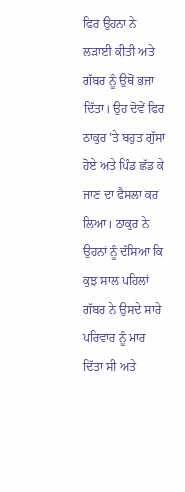ਫਿਰ ਉਹਨਾ ਨੇ ਲੜਾਈ ਕੀਤੀ ਅਤੇ ਗੱਬਰ ਨੂੰ ਉਥੋਂ ਭਜਾ ਦਿੱਤਾ। ਉਹ ਦੋਵੇਂ ਫਿਰ ਠਾਕੁਰ 'ਤੇ ਬਹੁਤ ਗੁੱਸਾ ਹੋਏ ਅਤੇ ਪਿੰਡ ਛੱਡ ਕੇ ਜਾਣ ਦਾ ਫੈਸਲਾ ਕਰ ਲਿਆ। ਠਾਕੁਰ ਨੇ ਉਹਨਾਂ ਨੂੰ ਦੱਸਿਆ ਕਿ ਕੁਝ ਸਾਲ ਪਹਿਲਾਂ ਗੱਬਰ ਨੇ ਉਸਦੇ ਸਾਰੇ ਪਰਿਵਾਰ ਨੂੰ ਮਾਰ ਦਿੱਤਾ ਸੀ ਅਤੇ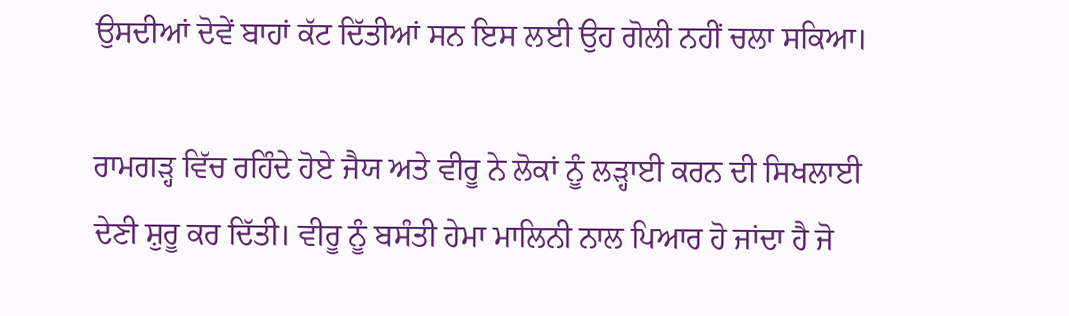ਉਸਦੀਆਂ ਦੋਵੇਂ ਬਾਹਾਂ ਕੱਟ ਦਿੱਤੀਆਂ ਸਨ ਇਸ ਲਈ ਉਹ ਗੋਲੀ ਨਹੀਂ ਚਲਾ ਸਕਿਆ।

ਰਾਮਗੜ੍ਹ ਵਿੱਚ ਰਹਿੰਦੇ ਹੋਏ ਜੈਯ ਅਤੇ ਵੀਰੂ ਨੇ ਲੋਕਾਂ ਨੂੰ ਲੜ੍ਹਾਈ ਕਰਨ ਦੀ ਸਿਖਲਾਈ ਦੇਣੀ ਸ਼ੁਰੂ ਕਰ ਦਿੱਤੀ। ਵੀਰੂ ਨੂੰ ਬਸੰਤੀ ਹੇਮਾ ਮਾਲਿਨੀ ਨਾਲ ਪਿਆਰ ਹੋ ਜਾਂਦਾ ਹੈ ਜੋ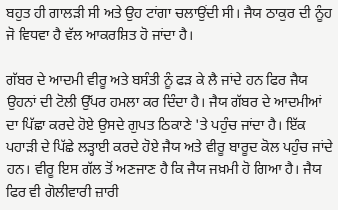ਬਹੁਤ ਹੀ ਗਾਲੜੀ ਸੀ ਅਤੇ ਉਹ ਟਾਂਗਾ ਚਲਾਉਂਦੀ ਸੀ। ਜੈਯ ਠਾਕੁਰ ਦੀ ਨੂੰਹ ਜੋ ਵਿਧਵਾ ਹੈ ਵੱਲ ਆਕਰਸ਼ਿਤ ਹੋ ਜਾਂਦਾ ਹੈ।

ਗੱਬਰ ਦੇ ਆਦਮੀ ਵੀਰੂ ਅਤੇ ਬਸੰਤੀ ਨੂੰ ਫੜ ਕੇ ਲੈ ਜਾਂਦੇ ਹਨ ਫਿਰ ਜੈਯ ਉਹਨਾਂ ਦੀ ਟੋਲੀ ਉੱਪਰ ਹਮਲਾ ਕਰ ਦਿੰਦਾ ਹੈ। ਜੈਯ ਗੱਬਰ ਦੇ ਆਦਮੀਆਂ ਦਾ ਪਿੱਛਾ ਕਰਦੇ ਹੋਏ ਉਸਦੇ ਗੁਪਤ ਠਿਕਾਣੇ 'ਤੇ ਪਹੁੰਚ ਜਾਂਦਾ ਹੈ। ਇੱਕ ਪਹਾੜੀ ਦੇ ਪਿੱਛੇ ਲੜ੍ਹਾਈ ਕਰਦੇ ਹੋਏ ਜੈਯ ਅਤੇ ਵੀਰੂ ਬਾਰੂਦ ਕੋਲ ਪਹੁੰਚ ਜਾਂਦੇ ਹਨ। ਵੀਰੂ ਇਸ ਗੱਲ ਤੋਂ ਅਣਜਾਣ ਹੈ ਕਿ ਜੈਯ ਜਖ਼ਮੀ ਹੋ ਗਿਆ ਹੈ। ਜੈਯ ਫਿਰ ਵੀ ਗੋਲੀਵਾਰੀ ਜ਼ਾਰੀ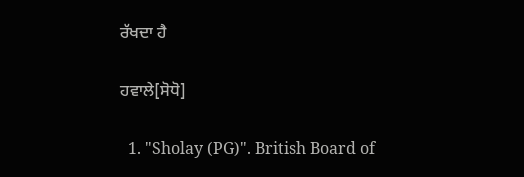ਰੱਖਦਾ ਹੈ

ਹਵਾਲੇ[ਸੋਧੋ]

  1. "Sholay (PG)". British Board of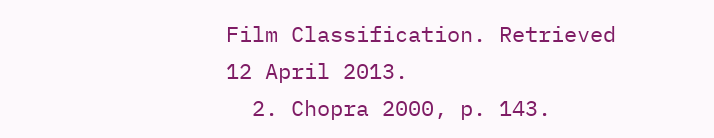Film Classification. Retrieved 12 April 2013.
  2. Chopra 2000, p. 143.